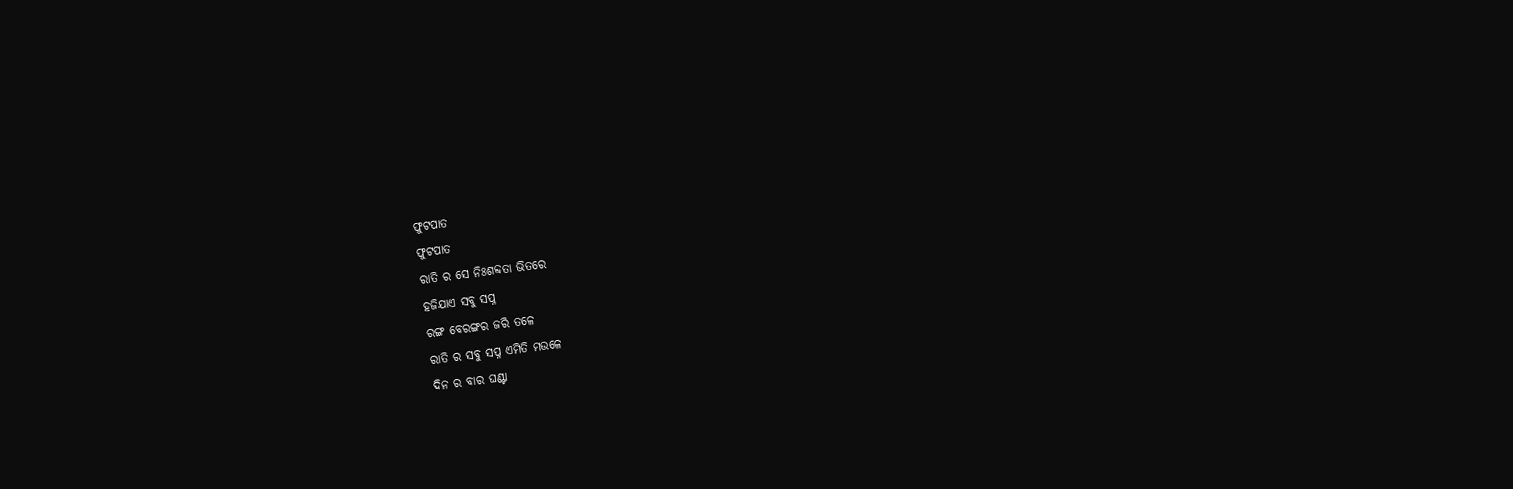ଫୁଟପାତ
ଫୁଟପାତ
ରାତି ର ସେ ନିଃଶବ୍ଦତା ଭିତରେ
ହଜିଯାଏ ସବୁ ସପ୍ନ
ରଙ୍ଗ ବେରଙ୍ଗର ଜରି ତଳେ
ରାତି ର ସବୁ ସପ୍ନ ଏମିତି ମଉଳେ
ଦିନ ର ବାର ଘଣ୍ଟା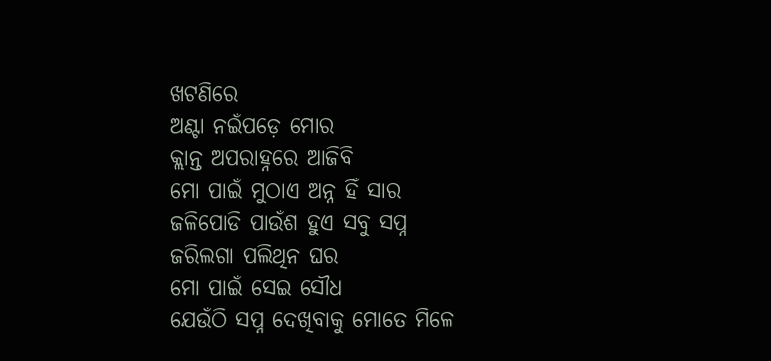ଖଟଣିରେ
ଅଣ୍ଟା ନଇଁପଡ଼େ ମୋର
କ୍ଲାନ୍ତ ଅପରାହ୍ନରେ ଆଜିବି
ମୋ ପାଇଁ ମୁଠାଏ ଅନ୍ନ ହିଁ ସାର
ଜଳିପୋଡି ପାଉଁଶ ହୁଏ ସବୁ ସପ୍ନ
ଜରିଲଗା ପଲିଥିନ ଘର
ମୋ ପାଇଁ ସେଇ ସୌଧ
ଯେଉଁଠି ସପ୍ନ ଦେଖିବାକୁ ମୋତେ ମିଳେ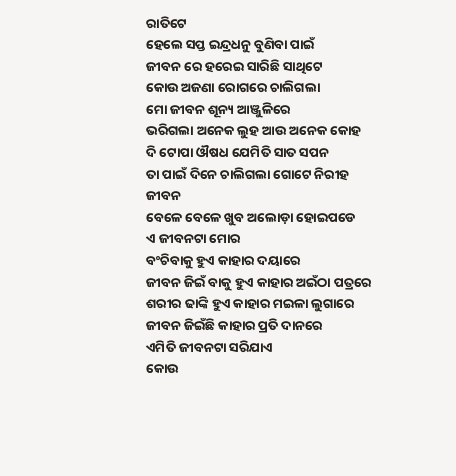ରାତିଟେ
ହେଲେ ସପ୍ତ ଇନ୍ଦ୍ରଧନୁ ବୁଣିବା ପାଇଁ
ଜୀବନ ରେ ହରେଇ ସାରିଛି ସାଥିଟେ
କୋଉ ଅଜଣା ରୋଗରେ ଚାଲିଗଲା
ମୋ ଜୀବନ ଶୂନ୍ୟ ଆଞ୍ଜୁଳିରେ
ଭରିଗଲା ଅନେକ ଲୁହ ଆଉ ଅନେକ କୋହ
ଦି ଟୋପା ଔଷଧ ଯେମିତି ସାତ ସପନ
ତା ପାଇଁ ଦିନେ ଚାଲିଗଲା ଗୋଟେ ନିରୀହ ଜୀବନ
ବେଳେ ବେଳେ ଖୁବ ଅଲୋଡ଼ା ହୋଇପଡେ
ଏ ଜୀବନଟା ମୋର
ବଂଚିବାକୁ ହୁଏ କାହାର ଦୟାରେ
ଜୀବନ ଜିଇଁ ବାକୁ ହୁଏ କାହାର ଅଇଁଠା ପତ୍ରରେ
ଶରୀର ଢାଙ୍କି ହୁଏ କାହାର ମଇଳା ଲୁଗାରେ
ଜୀବନ ଜିଇଁଛି କାହାର ପ୍ରତି ଦାନରେ
ଏମିତି ଜୀବନଟା ସରିଯାଏ
କୋଉ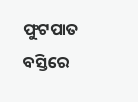ଫୁଟପାତ ବସ୍ତିରେ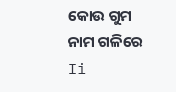କୋଉ ଗୁମ ନାମ ଗଳିରେ Ii